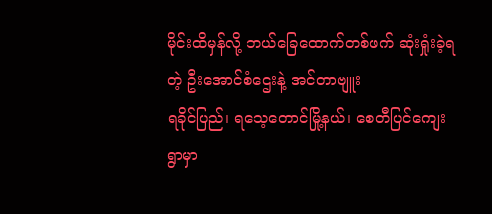မိုင်းထိမှန်လို့ ဘယ်ခြေထောက်တစ်ဖက် ဆုံးရှုံးခဲ့ရတဲ့ ဦးအောင်စံဌေးနဲ့ အင်တာဗျူး
ရခိုင်ပြည်၊ ရသေ့တောင်မြို့နယ်၊ စေတီပြင်ကျေးရွာမှာ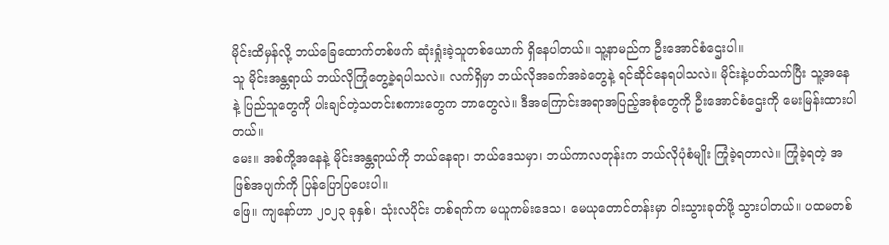မိုင်းထိမှန်လို့ ဘယ်ခြေထောက်တစ်ဖက် ဆုံးရှုံးခဲ့သူတစ်ယောက် ရှိနေပါတယ်။ သူ့နာမည်က ဦးအောင်စံဌေးပါ။
သူ မိုင်းအန္တရာယ် ဘယ်လိုကြုံတွေ့ခဲ့ရပါသလဲ။ လက်ရှိမှာ ဘယ်လိုအခက်အခဲတွေနဲ့ ရင်ဆိုင်နေရပါသလဲ။ မိုင်းနဲ့ပတ်သက်ပြီး သူ့အနေနဲ့ ပြည်သူတွေကို ပါးချင်တဲ့သတင်းစကားတွေက ဘာတွေလဲ။ ဒီအကြောင်းအရာအပြည့်အစုံတွေကို ဦးအောင်စံဌေးကို မေးမြန်းထားပါတယ်။
မေး။ အစ်ကို့အနေနဲ့ မိုင်းအန္တရာယ်ကို ဘယ်နေရာ၊ ဘယ်ဒေသမှာ၊ ဘယ်ကာလတုန်းက ဘယ်လိုပုံစံမျိုး ကြုံခဲ့ရတာလဲ။ ကြုံခဲ့ရတဲ့ အဖြစ်အပျက်ကို ပြန်ပြောပြပေးပါ။
ဖြေ။ ကျနော်ဟာ ၂ဝ၂၃ ခုနှစ်၊ သုံးလပိုင်း တစ်ရက်က မယူကမ်းဒေသ၊ မေယုတောင်တန်းမှာ ဝါးသွားခုတ်ဖို့ သွားပါတယ်။ ပထမတစ်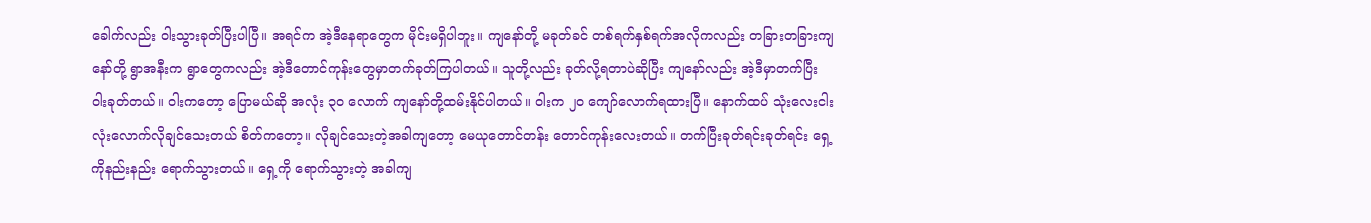ခေါက်လည်း ဝါးသွားခုတ်ပြီးပါပြီ။ အရင်က အဲ့ဒီနေရာတွေက မိုင်းမရှိပါဘူး။ ကျနော်တို့ မခုတ်ခင် တစ်ရက်နှစ်ရက်အလိုကလည်း တခြားတခြားကျနော်တို့ ရွာအနီးက ရွာတွေကလည်း အဲ့ဒီတောင်ကုန်းတွေမှာတက်ခုတ်ကြပါတယ်။ သူတို့လည်း ခုတ်လို့ရတာပဲဆိုပြီး ကျနော်လည်း အဲ့ဒီမှာတက်ပြီး ဝါးခုတ်တယ်။ ဝါးကတော့ ပြောမယ်ဆို အလုံး ၃၀ လောက် ကျနော်တို့ထမ်းနိုင်ပါတယ်။ ဝါးက ၂၀ ကျော်လောက်ရထားပြီ။ နောက်ထပ် သုံးလေးငါးလုံးလောက်လိုချင်သေးတယ် စိတ်ကတော့။ လိုချင်သေးတဲ့အခါကျတော့ မေယုတောင်တန်း တောင်ကုန်းလေးတယ်။ တက်ပြီးခုတ်ရင်းခုတ်ရင်း ရှေ့ကိုနည်းနည်း ရောက်သွားတယ်။ ရှေ့ကို ရောက်သွားတဲ့ အခါကျ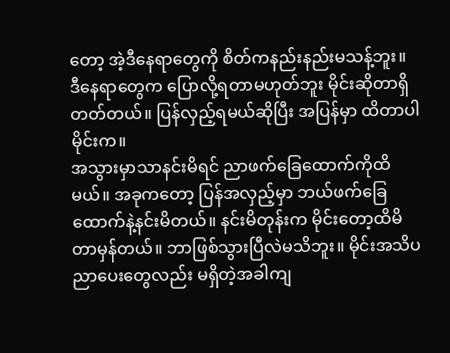တော့ အဲ့ဒီနေရာတွေကို စိတ်ကနည်းနည်းမသန့်ဘူး။ ဒီနေရာတွေက ပြောလို့ရတာမဟုတ်ဘူး မိုင်းဆိုတာရှိတတ်တယ်။ ပြန်လှည့်ရမယ်ဆိုပြီး အပြန်မှာ ထိတာပါ မိုင်းက။
အသွားမှာသာနင်းမိရင် ညာဖက်ခြေထောက်ကိုထိမယ်။ အခုကတော့ ပြန်အလှည့်မှာ ဘယ်ဖက်ခြေထောက်နဲ့နင်းမိတယ်။ နင်းမိတုန်းက မိုင်းတော့ထိမိတာမှန်တယ်။ ဘာဖြစ်သွားပြီလဲမသိဘူး။ မိုင်းအသိပညာပေးတွေလည်း မရှိတဲ့အခါကျ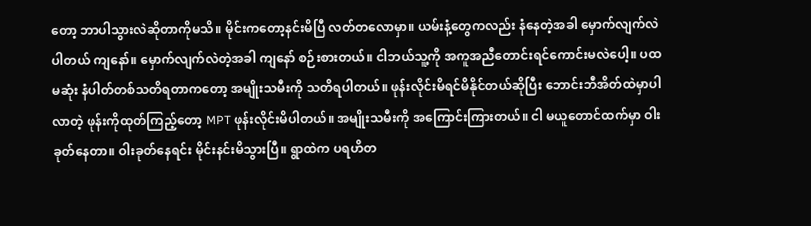တော့ ဘာပါသွားလဲဆိုတာကိုမသိ။ မိုင်းကတော့နင်းမိပြီ လတ်တလောမှာ။ ယမ်းနံ့တွေကလည်း နံနေတဲ့အခါ မှောက်လျက်လဲပါတယ် ကျနော်။ မှောက်လျက်လဲတဲ့အခါ ကျနော် စဉ်းစားတယ်။ ငါဘယ်သူ့ကို အကူအညီတောင်းရင်ကောင်းမလဲပေါ့။ ပထမဆုံး နံပါတ်တစ်သတိရတာကတော့ အမျိုးသမီးကို သတိရပါတယ်။ ဖုန်းလိုင်းမိရင်မိနိုင်တယ်ဆိုပြီး ဘောင်းဘီအိတ်ထဲမှာပါလာတဲ့ ဖုန်းကိုထုတ်ကြည့်တော့ MPT ဖုန်းလိုင်းမိပါတယ်။ အမျိုးသမီးကို အကြောင်းကြားတယ်။ ငါ မယူတောင်ထက်မှာ ဝါးခုတ်နေတာ။ ဝါးခုတ်နေရင်း မိုင်းနင်းမိသွားပြီ။ ရွာထဲက ပရဟိတ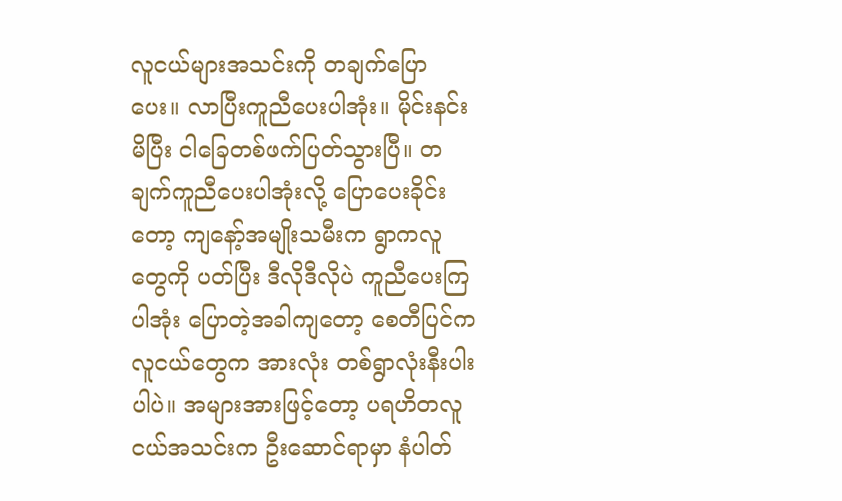လူငယ်များအသင်းကို တချက်ပြောပေး။ လာပြီးကူညီပေးပါအုံး။ မိုင်းနင်းမိပြီး ငါခြေတစ်ဖက်ပြတ်သွားပြီ။ တချက်ကူညီပေးပါအုံးလို့ ပြောပေးခိုင်းတော့ ကျနော့်အမျိုးသမီးက ရွာကလူတွေကို ပတ်ပြီး ဒီလိုဒီလိုပဲ ကူညီပေးကြပါအုံး ပြောတဲ့အခါကျတော့ စေတီပြင်ကလူငယ်တွေက အားလုံး တစ်ရွာလုံးနီးပါးပါပဲ။ အများအားဖြင့်တော့ ပရဟိတလူငယ်အသင်းက ဦးဆောင်ရာမှာ နံပါတ်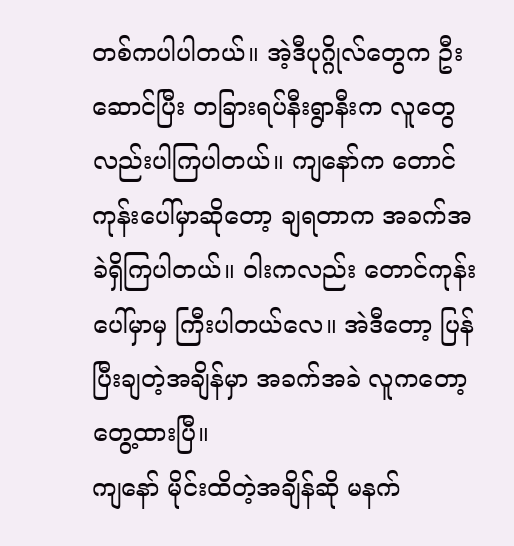တစ်ကပါပါတယ်။ အဲ့ဒီပုဂ္ဂိုလ်တွေက ဦးဆောင်ပြီး တခြားရပ်နီးရွာနီးက လူတွေလည်းပါကြပါတယ်။ ကျနော်က တောင်ကုန်းပေါ်မှာဆိုတော့ ချရတာက အခက်အခဲရှိကြပါတယ်။ ဝါးကလည်း တောင်ကုန်းပေါ်မှာမှ ကြီးပါတယ်လေ။ အဲဒီတော့ ပြန်ပြီးချတဲ့အချိန်မှာ အခက်အခဲ လူကတော့ တွေ့ထားပြီ။
ကျနော် မိုင်းထိတဲ့အချိန်ဆို မနက်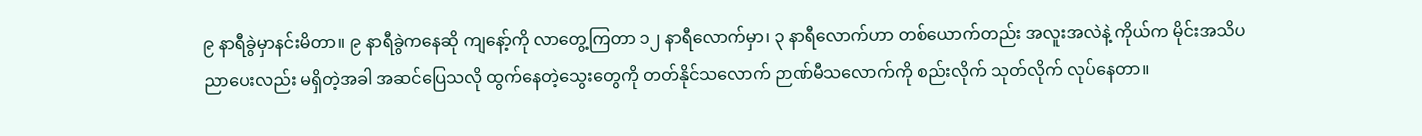၉ နာရီခွဲမှာနင်းမိတာ။ ၉ နာရီခွဲကနေဆို ကျနော့်ကို လာတွေ့ကြတာ ၁၂ နာရီလောက်မှာ၊ ၃ နာရီလောက်ဟာ တစ်ယောက်တည်း အလူးအလဲနဲ့ ကိုယ်က မိုင်းအသိပညာပေးလည်း မရှိတဲ့အခါ အဆင်ပြေသလို ထွက်နေတဲ့သွေးတွေကို တတ်နိုင်သလောက် ဉာဏ်မီသလောက်ကို စည်းလိုက် သုတ်လိုက် လုပ်နေတာ။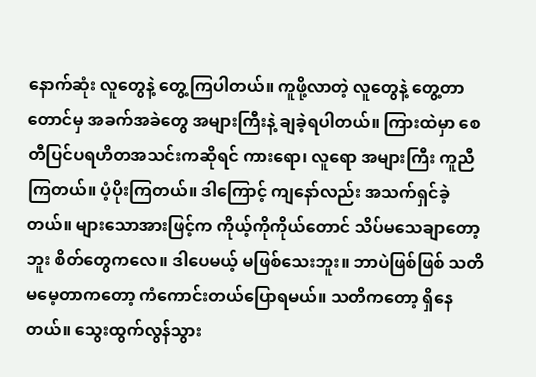နောက်ဆုံး လူတွေနဲ့ တွေ့ကြပါတယ်။ ကူဖို့လာတဲ့ လူတွေနဲ့ တွေ့တာတောင်မှ အခက်အခဲတွေ အများကြီးနဲ့ ချခဲ့ရပါတယ်။ ကြားထဲမှာ စေတီပြင်ပရဟိတအသင်းကဆိုရင် ကားရော၊ လူရော အများကြီး ကူညီကြတယ်။ ပံ့ပိုးကြတယ်။ ဒါကြောင့် ကျနော်လည်း အသက်ရှင်ခဲ့တယ်။ များသောအားဖြင့်က ကိုယ့်ကိုကိုယ်တောင် သိပ်မသေချာတော့ဘူး စိတ်တွေကလေ။ ဒါပေမယ့် မဖြစ်သေးဘူး။ ဘာပဲဖြစ်ဖြစ် သတိမမေ့တာကတော့ ကံကောင်းတယ်ပြောရမယ်။ သတိကတော့ ရှိနေတယ်။ သွေးထွက်လွန်သွား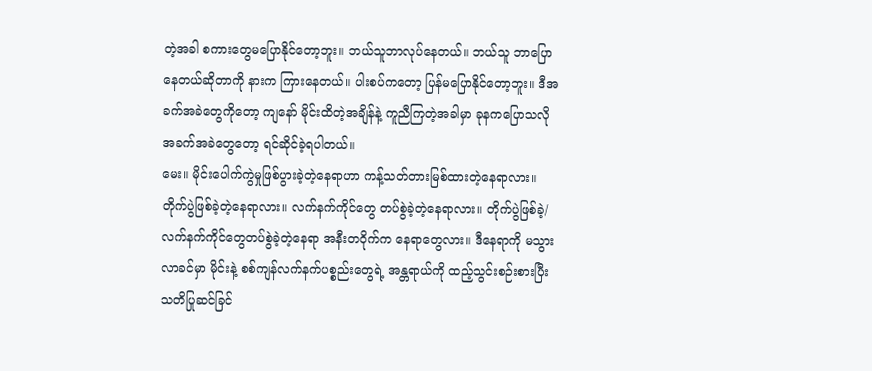တဲ့အခါ စကားတွေမပြောနိုင်တော့ဘူး။ ဘယ်သူဘာလုပ်နေတယ်။ ဘယ်သူ ဘာပြောနေတယ်ဆိုတာကို နားက ကြားနေတယ်။ ပါးစပ်ကတော့ ပြန်မပြောနိုင်တော့ဘူး။ ဒီအခက်အခဲတွေကိုတော့ ကျနော် မိုင်းထိတဲ့အချိန်နဲ့ ကူညီကြတဲ့အခါမှာ ခုနကပြောသလို အခက်အခဲတွေတော့ ရင်ဆိုင်ခဲ့ရပါတယ်။
မေး။ မိုင်းပေါက်ကွဲမှုဖြစ်ပွားခဲ့တဲ့နေရာဟာ ကန့်သတ်တားမြစ်ထားတဲ့နေရာလား။ တိုက်ပွဲဖြစ်ခဲ့တဲ့နေရာလား။ လက်နက်ကိုင်တွေ တပ်စွဲခဲ့တဲ့နေရာလား။ တိုက်ပွဲဖြစ်ခဲ့/လက်နက်ကိုင်တွေတပ်စွဲခဲ့တဲ့နေရာ အနီးတဝိုက်က နေရာတွေလား။ ဒီနေရာကို မသွားလာခင်မှာ မိုင်းနဲ့ စစ်ကျန်လက်နက်ပစ္စည်းတွေရဲ့ အန္တရာယ်ကို ထည့်သွင်းစဉ်းစားပြီး သတိပြုဆင်ခြင်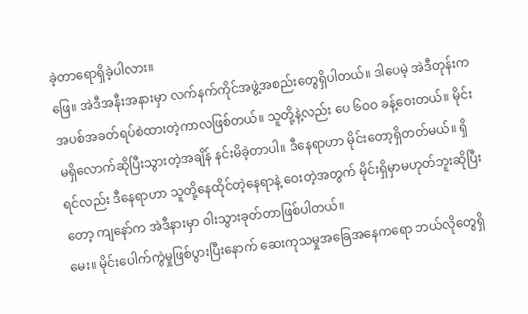ခဲ့တာရောရှိခဲ့ပါလား။
ဖြေ။ အဲဒီအနီးအနားမှာ လက်နက်ကိုင်အဖွဲ့အစည်းတွေရှိပါတယ်။ ဒါပေမဲ့ အဲဒီတုန်းက အပစ်အခတ်ရပ်စဲထားတဲ့ကာလဖြစ်တယ်။ သူတို့နဲ့လည်း ပေ ၆ဝဝ ခန့်ဝေးတယ်။ မိုင်းမရှိလောက်ဆိုပြီးသွားတဲ့အချိန် နင်းမိခဲ့တာပါ။ ဒီနေရာဟာ မိုင်းတော့ရှိတတ်မယ်။ ရှိရင်လည်း ဒီနေရာဟာ သူတို့နေထိုင်တဲ့နေရာနဲ့ ဝေးတဲ့အတွက် မိုင်းရှိမှာမဟုတ်ဘူးဆိုပြီးတော့ ကျနော်က အဲဒီနားမှာ ဝါးသွားခုတ်တာဖြစ်ပါတယ်။
မေး။ မိုင်းပေါက်ကွဲမှုဖြစ်ပွားပြီးနောက် ဆေးကုသမှုအခြေအနေကရော ဘယ်လိုတွေရှိ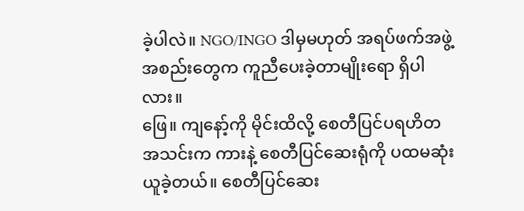ခဲ့ပါလဲ။ NGO/INGO ဒါမှမဟုတ် အရပ်ဖက်အဖွဲ့အစည်းတွေက ကူညီပေးခဲ့တာမျိုးရော ရှိပါလား။
ဖြေ။ ကျနော့်ကို မိုင်းထိလို့ စေတီပြင်ပရဟိတအသင်းက ကားနဲ့ စေတီပြင်ဆေးရုံကို ပထမဆုံးယူခဲ့တယ်။ စေတီပြင်ဆေး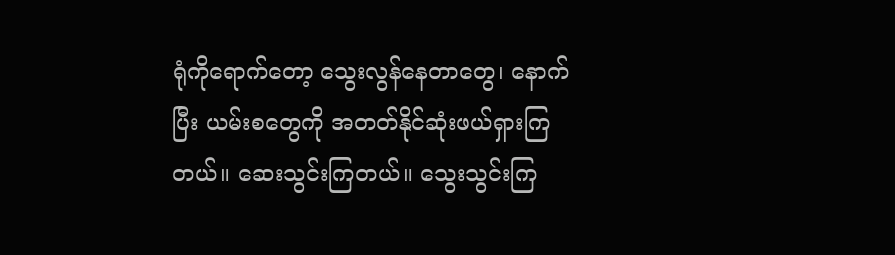ရုံကိုရောက်တော့ သွေးလွန်နေတာတွေ၊ နောက်ပြီး ယမ်းစတွေကို အတတ်နိုင်ဆုံးဖယ်ရှားကြတယ်။ ဆေးသွင်းကြတယ်။ သွေးသွင်းကြ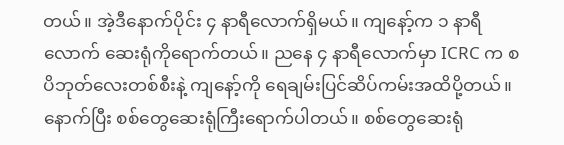တယ်။ အဲ့ဒီနောက်ပိုင်း ၄ နာရီလောက်ရှိမယ်။ ကျနော့်က ၁ နာရီလောက် ဆေးရုံကိုရောက်တယ်။ ညနေ ၄ နာရီလောက်မှာ ICRC က စပိဘုတ်လေးတစ်စီးနဲ့ ကျနော့်ကို ရေချမ်းပြင်ဆိပ်ကမ်းအထိပို့တယ်။ နောက်ပြီး စစ်တွေဆေးရုံကြီးရောက်ပါတယ်။ စစ်တွေဆေးရုံ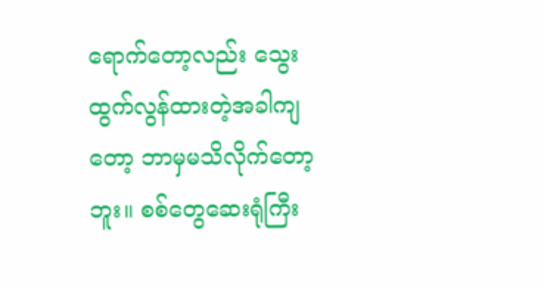ရောက်တော့လည်း သွေးထွက်လွန်ထားတဲ့အခါကျတော့ ဘာမှမသိလိုက်တော့ဘူး။ စစ်တွေဆေးရုံကြီး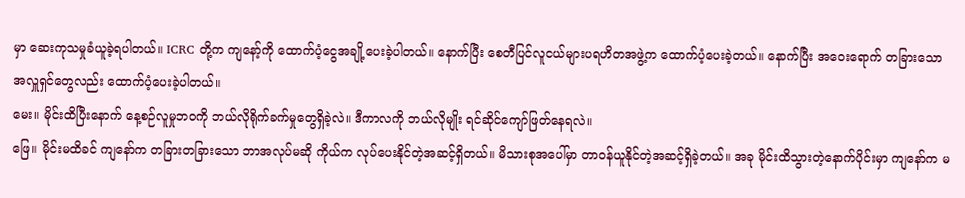မှာ ဆေးကုသမှုခံယူခဲ့ရပါတယ်။ ICRC တို့က ကျနော့်ကို ထောက်ပံ့ငွေအချို့ပေးခဲ့ပါတယ်။ နောက်ပြီး စေတီပြင်လူငယ်များပရဟိတအဖွဲ့က ထောက်ပံ့ပေးခဲ့တယ်။ နောက်ပြီး အဝေးရောက် တခြားသော အလှူရှင်တွေလည်း ထောက်ပံ့ပေးခဲ့ပါတယ်။
မေး။ မိုင်းထိပြီးနောက် နေ့စဉ်လူမှုဘဝကို ဘယ်လိုရိုက်ခက်မှုတွေရှိခဲ့လဲ။ ဒီကာလကို ဘယ်လိုမျိုး ရင်ဆိုင်ကျော်ဖြတ်နေရလဲ။
ဖြေ။ မိုင်းမထိခင် ကျနော်က တခြားတခြားသော ဘာအလုပ်မဆို ကိုယ်က လုပ်ပေးနိုင်တဲ့အဆင့်ရှိတယ်။ မိသားစုအပေါ်မှာ တာဝန်ယူနိုင်တဲ့အဆင့်ရှိခဲ့တယ်။ အခု မိုင်းထိသွားတဲ့နောက်ပိုင်းမှာ ကျနော်က မ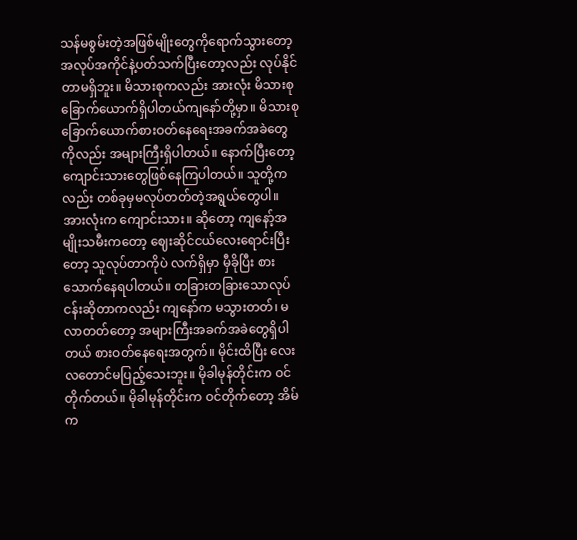သန်မစွမ်းတဲ့အဖြစ်မျိုးတွေကိုရောက်သွားတော့ အလုပ်အကိုင်နဲ့ပတ်သက်ပြီးတော့လည်း လုပ်နိုင်တာမရှိဘူး။ မိသားစုကလည်း အားလုံး မိသားစုခြောက်ယောက်ရှိပါတယ်ကျနော်တို့မှာ။ မိသားစုခြောက်ယောက်စားဝတ်နေရေးအခက်အခဲတွေကိုလည်း အများကြီးရှိပါတယ်။ နောက်ပြီးတော့ ကျောင်းသားတွေဖြစ်နေကြပါတယ်။ သူတို့ကလည်း တစ်ခုမှမလုပ်တတ်တဲ့အရွယ်တွေပါ။ အားလုံးက ကျောင်းသား။ ဆိုတော့ ကျနော့်အမျိုးသမီးကတော့ ဈေးဆိုင်ငယ်လေးရောင်းပြီးတော့ သူလုပ်တာကိုပဲ လက်ရှိမှာ မှီခိုပြီး စားသောက်နေရပါတယ်။ တခြားတခြားသောလုပ်ငန်းဆိုတာကလည်း ကျနော်က မသွားတတ်၊ မလာတတ်တော့ အများကြီးအခက်အခဲတွေရှိပါတယ် စားဝတ်နေရေးအတွက်။ မိုင်းထိပြီး လေးလတောင်မပြည့်သေးဘူး။ မိုခါမုန်တိုင်းက ဝင်တိုက်တယ်။ မိုခါမုန်တိုင်းက ဝင်တိုက်တော့ အိမ်က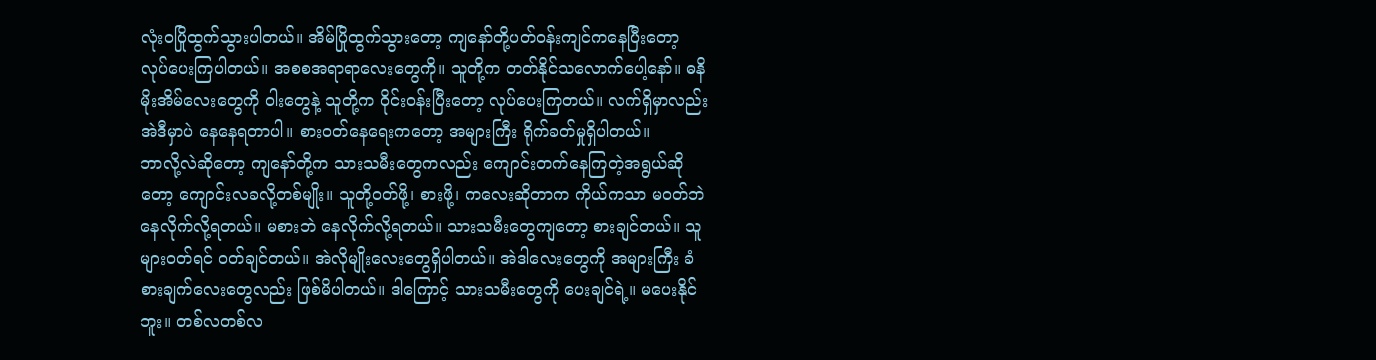လုံးဝပြိုထွက်သွားပါတယ်။ အိမ်ပြိုထွက်သွားတော့ ကျနော်တို့ပတ်ဝန်းကျင်ကနေပြီးတော့ လုပ်ပေးကြပါတယ်။ အစစအရာရာလေးတွေကို။ သူတို့က တတ်နိုင်သလောက်ပေါ့နော်။ ဓနိမိုးအိမ်လေးတွေကို ဝါးတွေနဲ့ သူတို့က ဝိုင်းဝန်းပြီးတော့ လုပ်ပေးကြတယ်။ လက်ရှိမှာလည်း အဲဒီမှာပဲ နေနေရတာပါ။ စားဝတ်နေရေးကတော့ အများကြီး ရိုက်ခတ်မှုရှိပါတယ်။
ဘာလို့လဲဆိုတော့ ကျနော်တို့က သားသမီးတွေကလည်း ကျောင်းတက်နေကြတဲ့အရွယ်ဆိုတော့ ကျောင်းလခလို့တစ်မျိုး။ သူတို့ဝတ်ဖို့၊ စားဖို့၊ ကလေးဆိုတာက ကိုယ်ကသာ မဝတ်ဘဲ နေလိုက်လို့ရတယ်။ မစားဘဲ နေလိုက်လို့ရတယ်။ သားသမီးတွေကျတော့ စားချင်တယ်။ သူများဝတ်ရင် ဝတ်ချင်တယ်။ အဲလိုမျိုးလေးတွေရှိပါတယ်။ အဲဒါလေးတွေကို အများကြီး ခံစားချက်လေးတွေလည်း ဖြစ်မိပါတယ်။ ဒါကြောင့် သားသမီးတွေကို ပေးချင်ရဲ့။ မပေးနိုင်ဘူး။ တစ်လတစ်လ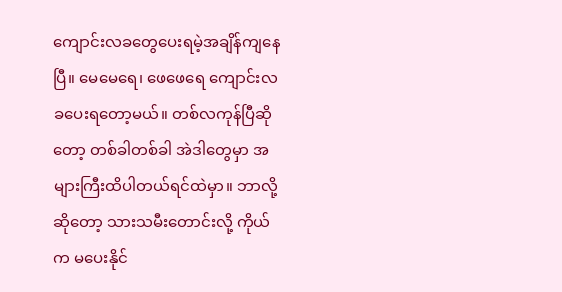ကျောင်းလခတွေပေးရမဲ့အချိန်ကျနေပြီ။ မေမေရေ၊ ဖေဖေရေ ကျောင်းလခပေးရတော့မယ်။ တစ်လကုန်ပြီဆိုတော့ တစ်ခါတစ်ခါ အဲဒါတွေမှာ အများကြီးထိပါတယ်ရင်ထဲမှာ။ ဘာလို့ဆိုတော့ သားသမီးတောင်းလို့ ကိုယ်က မပေးနိုင်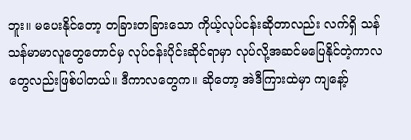ဘူး။ မပေးနိုင်တော့ တခြားတခြားသော ကိုယ့်လုပ်ငန်းဆိုတာလည်း လက်ရှိ သန်သန်မာမာလူတွေတောင်မှ လုပ်ငန်းပိုင်းဆိုင်ရာမှာ လုပ်လို့အဆင်မပြေနိုင်တဲ့ကာလတွေလည်းဖြစ်ပါတယ်။ ဒီကာလတွေက။ ဆိုတော့ အဲဒီကြားထဲမှာ ကျနော့်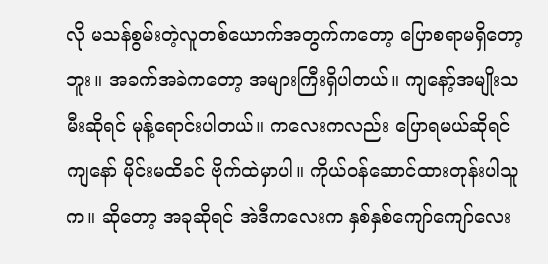လို မသန်စွမ်းတဲ့လူတစ်ယောက်အတွက်ကတော့ ပြောစရာမရှိတော့ဘူး။ အခက်အခဲကတော့ အများကြီးရှိပါတယ်။ ကျနော့်အမျိုးသမီးဆိုရင် မုန့်ရောင်းပါတယ်။ ကလေးကလည်း ပြောရမယ်ဆိုရင် ကျနော် မိုင်းမထိခင် ဗိုက်ထဲမှာပါ။ ကိုယ်ဝန်ဆောင်ထားတုန်းပါသူက။ ဆိုတော့ အခုဆိုရင် အဲဒီကလေးက နှစ်နှစ်ကျော်ကျော်လေး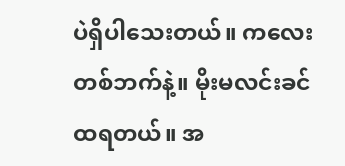ပဲရှိပါသေးတယ်။ ကလေးတစ်ဘက်နဲ့။ မိုးမလင်းခင်ထရတယ်။ အ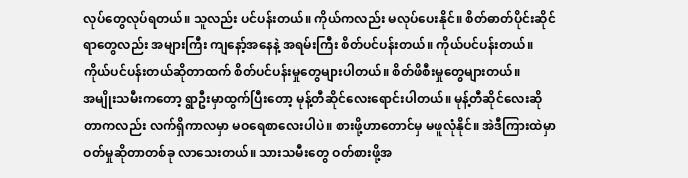လုပ်တွေလုပ်ရတယ်။ သူလည်း ပင်ပန်းတယ်။ ကိုယ်ကလည်း မလုပ်ပေးနိုင်။ စိတ်ဓာတ်ပိုင်းဆိုင်ရာတွေလည်း အများကြီး ကျနော့်အနေနဲ့ အရမ်းကြီး စိတ်ပင်ပန်းတယ်။ ကိုယ်ပင်ပန်းတယ်။ ကိုယ်ပင်ပန်းတယ်ဆိုတာထက် စိတ်ပင်ပန်းမှုတွေများပါတယ်။ စိတ်ဖိစီးမှုတွေများတယ်။
အမျိုးသမီးကတော့ ရွာဦးမှာထွက်ပြီးတော့ မုန့်တီဆိုင်လေးရောင်းပါတယ်။ မုန့်တီဆိုင်လေးဆိုတာကလည်း လက်ရှိကာလမှာ မဝရေစာလေးပါပဲ။ စားဖို့ဟာတောင်မှ မဖူလုံနိုင်။ အဲဒီကြားထဲမှာ ဝတ်မှုဆိုတာတစ်ခု လာသေးတယ်။ သားသမီးတွေ ဝတ်စားဖို့အ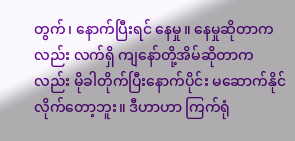တွက်၊ နောက်ပြီးရင် နေမှု။ နေမှုဆိုတာကလည်း လက်ရှိ ကျနော်တို့အိမ်ဆိုတာကလည်း မိုခါတိုက်ပြီးနောက်ပိုင်း မဆောက်နိုင်လိုက်တော့ဘူး။ ဒီဟာဟာ ကြက်ရုံ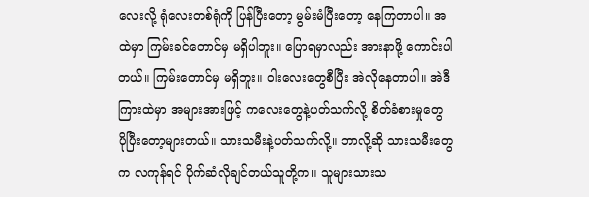လေးလို့ ရုံလေးတစ်ရုံကို ပြန်ပြီးတော့ မွမ်းမံပြီးတော့ နေကြတာပါ။ အထဲမှာ ကြမ်းခင်တောင်မှ မရှိပါဘူး။ ပြောရမှာလည်း အားနာဖို့ ကောင်းပါတယ်။ ကြမ်းတောင်မှ မရှိဘူး။ ဝါးလေးတွေစီပြီး အဲလိုနေတာပါ။ အဲဒီကြားထဲမှာ အများအားဖြင့် ကလေးတွေနဲ့ပတ်သက်လို့ စိတ်ခံစားမှုတွေ ပိုပြီးတော့များတယ်။ သားသမီးနဲ့ပတ်သက်လို့။ ဘာလို့ဆို သားသမီးတွေက လကုန်ရင် ပိုက်ဆံလိုချင်တယ်သူတို့က။ သူများသားသ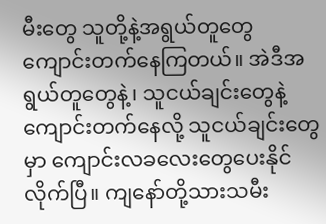မီးတွေ သူတို့နဲ့အရွယ်တူတွေ ကျောင်းတက်နေကြတယ်။ အဲဒီအရွယ်တူတွေနဲ့၊ သူငယ်ချင်းတွေနဲ့ကျောင်းတက်နေလို့ သူငယ်ချင်းတွေမှာ ကျောင်းလခလေးတွေပေးနိုင်လိုက်ပြီ။ ကျနော်တို့သားသမီး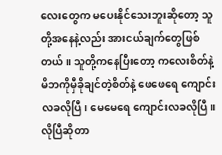လေးတွေက မပေးနိုင်သေးဘူးဆိုတော့ သူတို့အနေနဲ့လည်း အားငယ်ချက်တွေဖြစ်တယ်။ သူတို့ကနေပြီးတော့ ကလေးစိတ်နဲ့ မိဘကိုမှီခိုချင်တဲ့စိတ်နဲ့ ဖေဖေရေ ကျောင်းလခလိုပြီ၊ မေမေရေ ကျောင်းလခလိုပြီ။ လိုပြီဆိုတာ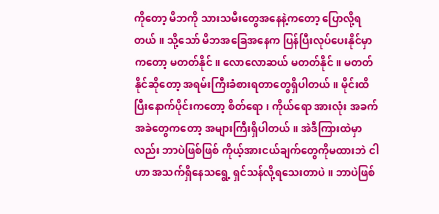ကိုတော့ မိဘကို သားသမီးတွေအနေနဲ့ကတော့ ပြောလို့ရတယ်။ သို့သော် မိဘအခြေအနေက ပြန်ပြီးလုပ်ပေးနိုင်မှာကတော့ မတတ်နိုင်။ လောလောဆယ် မတတ်နိုင်။ မတတ်နိုင်ဆိုတော့ အရမ်းကြီးခံစားရတာတွေရှိပါတယ်။ မိုင်းထိပြီးနောက်ပိုင်းကတော့ စိတ်ရော၊ ကိုယ်ရော အားလုံး အခက်အခဲတွေကတော့ အများကြီးရှိပါတယ်။ အဲဒီကြားထဲမှာလည်း ဘာပဲဖြစ်ဖြစ် ကိုယ့်အားငယ်ချက်တွေကိုမထားဘဲ ငါဟာ အသက်ရှိနေသရွေ့ ရှင်သန်လို့ရသေးတာပဲ။ ဘာပဲဖြစ်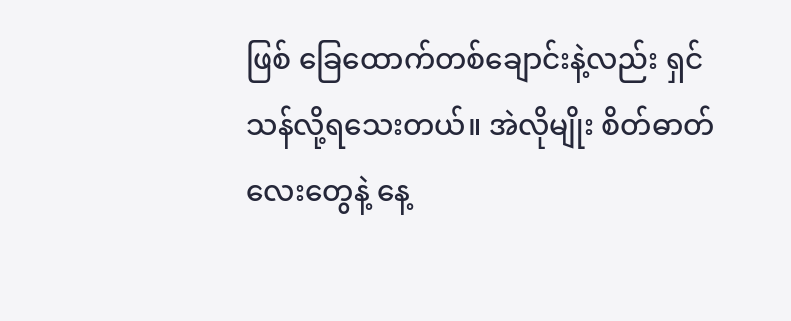ဖြစ် ခြေထောက်တစ်ချောင်းနဲ့လည်း ရှင်သန်လို့ရသေးတယ်။ အဲလိုမျိုး စိတ်ဓာတ်လေးတွေနဲ့ နေ့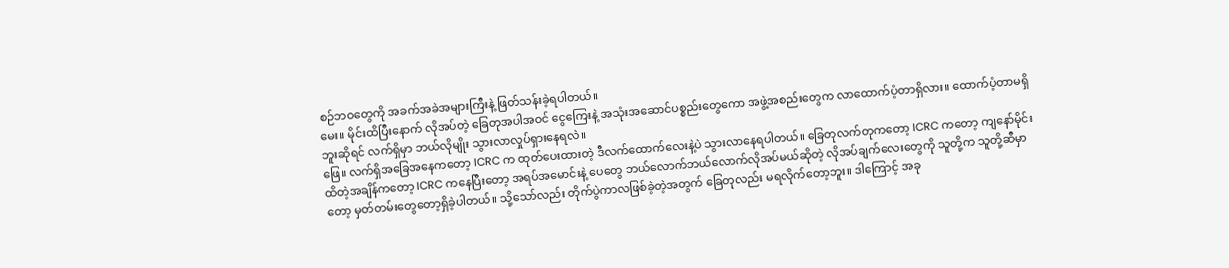စဉ်ဘဝတွေကို အခက်အခဲအများကြီးနဲ့ ဖြတ်သန်းခဲ့ရပါတယ်။
မေး။ မိုင်းထိပြီးနောက် လိုအပ်တဲ့ ခြေတုအပါအဝင် ငွေကြေးနဲ့ အသုံးအဆောင်ပစ္စည်းတွေကော အဖွဲ့အစည်းတွေက လာထောက်ပံ့တာရှိလား။ ထောက်ပံ့တာမရှိဘူးဆိုရင် လက်ရှိမှာ ဘယ်လိုမျိုး သွားလာလှုပ်ရှားနေရလဲ။
ဖြေ။ လက်ရှိအခြေအနေကတော့ ICRC က ထုတ်ပေးထားတဲ့ ဒီလက်ထောက်လေးနဲ့ပဲ သွားလာနေရပါတယ်။ ခြေတုလက်တုကတော့ ICRC ကတော့ ကျနော်မိုင်းထိတဲ့အချိန်ကတော့ ICRC ကနေပြီးတော့ အရပ်အမောင်းနဲ့ ပေတွေ ဘယ်လောက်ဘယ်လောက်လိုအပ်မယ်ဆိုတဲ့ လိုအပ်ချက်လေးတွေကို သူတို့က သူတို့ဆီမှာတော့ မှတ်တမ်းတွေတော့ရှိခဲ့ပါတယ်။ သို့သော်လည်း တိုက်ပွဲကာလဖြစ်ခဲ့တဲ့အတွက် ခြေတုလည်း မရလိုက်တော့ဘူး။ ဒါကြောင့် အခု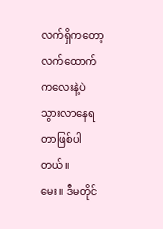လက်ရှိကတော့ လက်ထောက်ကလေးနဲ့ပဲ သွားလာနေရတာဖြစ်ပါတယ်။
မေး။ ဒီမတိုင်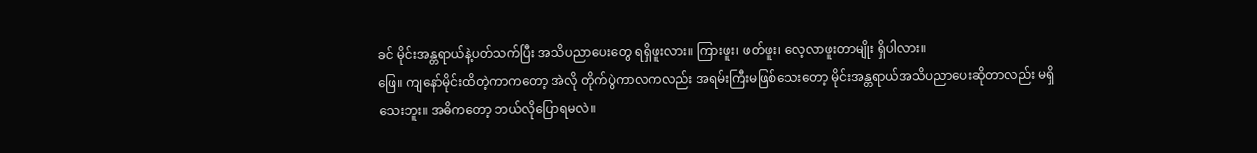ခင် မိုင်းအန္တရာယ်နဲ့ပတ်သက်ပြီး အသိပညာပေးတွေ ရရှိဖူးလား။ ကြားဖူး၊ ဖတ်ဖူး၊ လေ့လာဖူးတာမျိုး ရှိပါလား။
ဖြေ။ ကျနော်မိုင်းထိတဲ့ကာကတော့ အဲလို တိုက်ပွဲကာလကလည်း အရမ်းကြီးမဖြစ်သေးတော့ မိုင်းအန္တရာယ်အသိပညာပေးဆိုတာလည်း မရှိသေးဘူး။ အဓိကတော့ ဘယ်လိုပြောရမလဲ။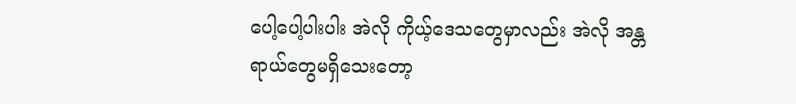ပေါ့ပေါ့ပါးပါး အဲလို ကိုယ့်ဒေသတွေမှာလည်း အဲလို အန္တရာယ်တွေမရှိသေးတော့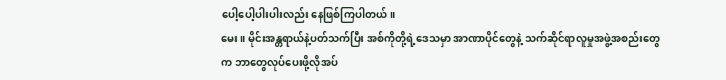ပေါ့ပေါ့ပါးပါးလည်း နေဖြစ်ကြပါတယ်။
မေး။ မိုင်းအန္တရာယ်နဲ့ပတ်သက်ပြီး အစ်ကိုတို့ရဲ့ဒေသမှာ အာဏာပိုင်တွေနဲ့ သက်ဆိုင်ရာလူမှုအဖွဲ့အစည်းတွေက ဘာတွေလုပ်ပေးဖို့လိုအပ်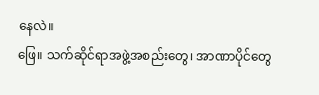နေလဲ။
ဖြေ။ သက်ဆိုင်ရာအဖွဲ့အစည်းတွေ၊ အာဏာပိုင်တွေ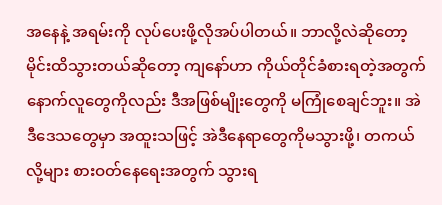အနေနဲ့ အရမ်းကို လုပ်ပေးဖို့လိုအပ်ပါတယ်။ ဘာလို့လဲဆိုတော့ မိုင်းထိသွားတယ်ဆိုတော့ ကျနော်ဟာ ကိုယ်တိုင်ခံစားရတဲ့အတွက် နောက်လူတွေကိုလည်း ဒီအဖြစ်မျိုးတွေကို မကြုံစေချင်ဘူး။ အဲဒီဒေသတွေမှာ အထူးသဖြင့် အဲဒီနေရာတွေကိုမသွားဖို့၊ တကယ်လို့များ စားဝတ်နေရေးအတွက် သွားရ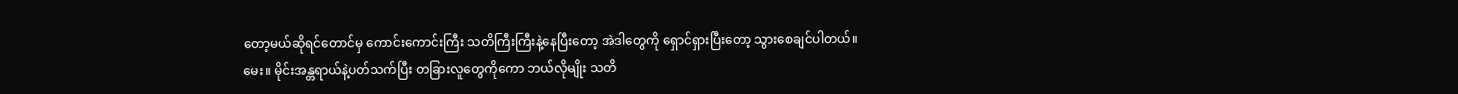တော့မယ်ဆိုရင်တောင်မှ ကောင်းကောင်းကြီး သတိကြီးကြီးနဲ့နေပြီးတော့ အဲဒါတွေကို ရှောင်ရှားပြီးတော့ သွားစေချင်ပါတယ်။
မေး။ မိုင်းအန္တရာယ်နဲ့ပတ်သက်ပြီး တခြားလူတွေကိုကော ဘယ်လိုမျိုး သတိ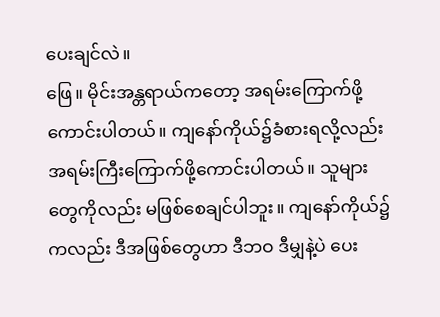ပေးချင်လဲ။
ဖြေ။ မိုင်းအန္တရာယ်ကတော့ အရမ်းကြောက်ဖို့ကောင်းပါတယ်။ ကျနော်ကိုယ်၌ခံစားရလို့လည်း အရမ်းကြီးကြောက်ဖို့ကောင်းပါတယ်။ သူများတွေကိုလည်း မဖြစ်စေချင်ပါဘူး။ ကျနော်ကိုယ်၌ကလည်း ဒီအဖြစ်တွေဟာ ဒီဘဝ ဒီမျှနဲ့ပဲ ပေး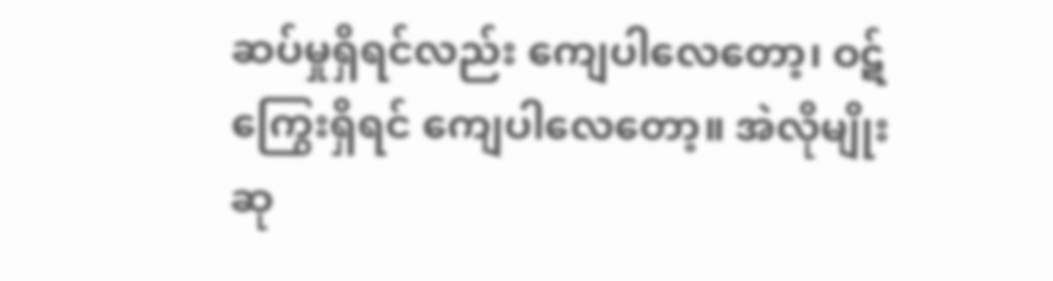ဆပ်မှုရှိရင်လည်း ကျေပါလေတော့၊ ဝဋ်ကြွေးရှိရင် ကျေပါလေတော့။ အဲလိုမျိုး ဆု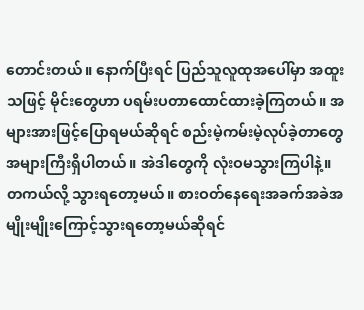တောင်းတယ်။ နောက်ပြီးရင် ပြည်သူလူထုအပေါ်မှာ အထူးသဖြင့် မိုင်းတွေဟာ ပရမ်းပတာထောင်ထားခဲ့ကြတယ်။ အများအားဖြင့်ပြောရမယ်ဆိုရင် စည်းမဲ့ကမ်းမဲ့လုပ်ခဲ့တာတွေ အများကြီးရှိပါတယ်။ အဲဒါတွေကို လုံးဝမသွားကြပါနဲ့။ တကယ်လို့ သွားရတော့မယ်။ စားဝတ်နေရေးအခက်အခဲအမျိုးမျိုးကြောင့်သွားရတော့မယ်ဆိုရင်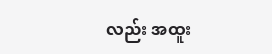လည်း အထူး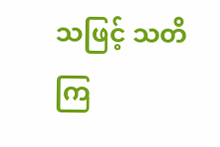သဖြင့် သတိကြ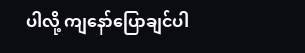ပါလို့ ကျနော်ပြောချင်ပါ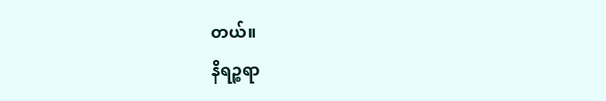တယ်။
နိရဉ္စရာ